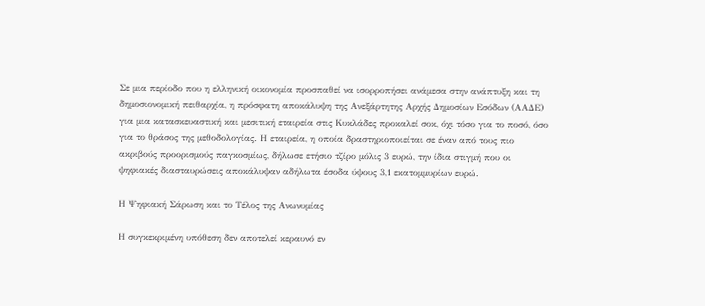Σε μια περίοδο που η ελληνική οικονομία προσπαθεί να ισορροπήσει ανάμεσα στην ανάπτυξη και τη δημοσιονομική πειθαρχία, η πρόσφατη αποκάλυψη της Ανεξάρτητης Αρχής Δημοσίων Εσόδων (ΑΑΔΕ) για μια κατασκευαστική και μεσιτική εταιρεία στις Κυκλάδες προκαλεί σοκ, όχι τόσο για το ποσό, όσο για το θράσος της μεθοδολογίας. Η εταιρεία, η οποία δραστηριοποιείται σε έναν από τους πιο ακριβούς προορισμούς παγκοσμίως, δήλωσε ετήσιο τζίρο μόλις 3 ευρώ, την ίδια στιγμή που οι ψηφιακές διασταυρώσεις αποκάλυψαν αδήλωτα έσοδα ύψους 3,1 εκατομμυρίων ευρώ.

Η Ψηφιακή Σάρωση και το Τέλος της Ανωνυμίας

Η συγκεκριμένη υπόθεση δεν αποτελεί κεραυνό εν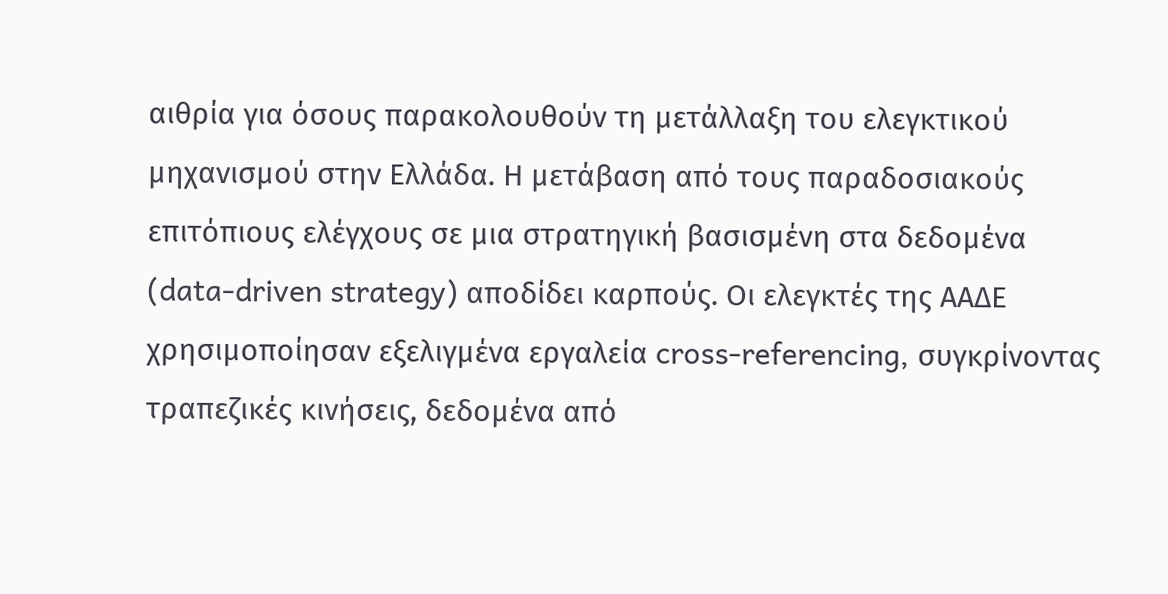αιθρία για όσους παρακολουθούν τη μετάλλαξη του ελεγκτικού μηχανισμού στην Ελλάδα. Η μετάβαση από τους παραδοσιακούς επιτόπιους ελέγχους σε μια στρατηγική βασισμένη στα δεδομένα (data-driven strategy) αποδίδει καρπούς. Οι ελεγκτές της ΑΑΔΕ χρησιμοποίησαν εξελιγμένα εργαλεία cross-referencing, συγκρίνοντας τραπεζικές κινήσεις, δεδομένα από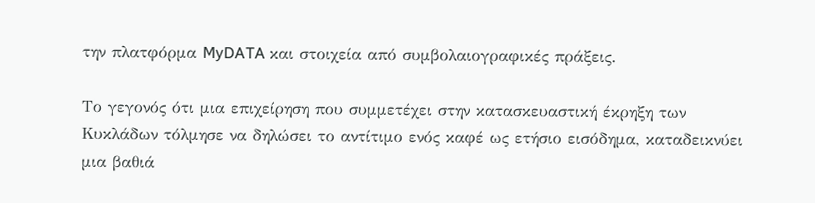την πλατφόρμα MyDATA και στοιχεία από συμβολαιογραφικές πράξεις.

Το γεγονός ότι μια επιχείρηση που συμμετέχει στην κατασκευαστική έκρηξη των Κυκλάδων τόλμησε να δηλώσει το αντίτιμο ενός καφέ ως ετήσιο εισόδημα, καταδεικνύει μια βαθιά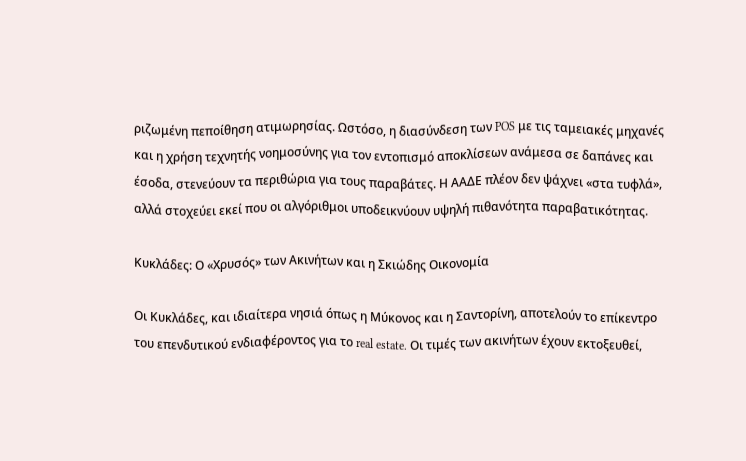ριζωμένη πεποίθηση ατιμωρησίας. Ωστόσο, η διασύνδεση των POS με τις ταμειακές μηχανές και η χρήση τεχνητής νοημοσύνης για τον εντοπισμό αποκλίσεων ανάμεσα σε δαπάνες και έσοδα, στενεύουν τα περιθώρια για τους παραβάτες. Η ΑΑΔΕ πλέον δεν ψάχνει «στα τυφλά», αλλά στοχεύει εκεί που οι αλγόριθμοι υποδεικνύουν υψηλή πιθανότητα παραβατικότητας.

Κυκλάδες: Ο «Χρυσός» των Ακινήτων και η Σκιώδης Οικονομία

Οι Κυκλάδες, και ιδιαίτερα νησιά όπως η Μύκονος και η Σαντορίνη, αποτελούν το επίκεντρο του επενδυτικού ενδιαφέροντος για το real estate. Οι τιμές των ακινήτων έχουν εκτοξευθεί,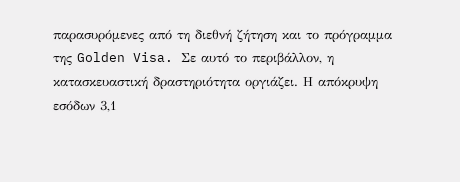παρασυρόμενες από τη διεθνή ζήτηση και το πρόγραμμα της Golden Visa. Σε αυτό το περιβάλλον, η κατασκευαστική δραστηριότητα οργιάζει. Η απόκρυψη εσόδων 3,1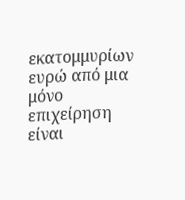εκατομμυρίων ευρώ από μια μόνο επιχείρηση είναι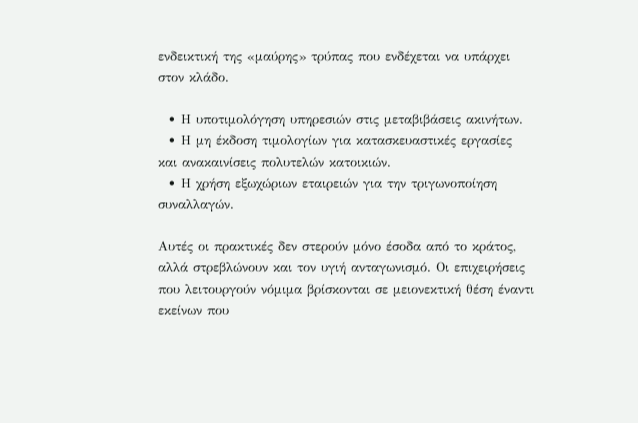ενδεικτική της «μαύρης» τρύπας που ενδέχεται να υπάρχει στον κλάδο.

  • Η υποτιμολόγηση υπηρεσιών στις μεταβιβάσεις ακινήτων.
  • Η μη έκδοση τιμολογίων για κατασκευαστικές εργασίες και ανακαινίσεις πολυτελών κατοικιών.
  • Η χρήση εξωχώριων εταιρειών για την τριγωνοποίηση συναλλαγών.

Αυτές οι πρακτικές δεν στερούν μόνο έσοδα από το κράτος, αλλά στρεβλώνουν και τον υγιή ανταγωνισμό. Οι επιχειρήσεις που λειτουργούν νόμιμα βρίσκονται σε μειονεκτική θέση έναντι εκείνων που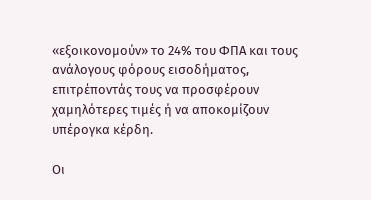«εξοικονομούν» το 24% του ΦΠΑ και τους ανάλογους φόρους εισοδήματος, επιτρέποντάς τους να προσφέρουν χαμηλότερες τιμές ή να αποκομίζουν υπέρογκα κέρδη.

Οι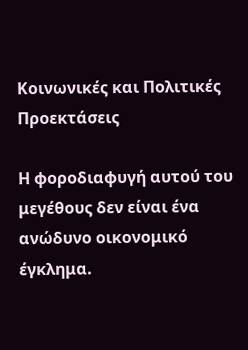Κοινωνικές και Πολιτικές Προεκτάσεις

Η φοροδιαφυγή αυτού του μεγέθους δεν είναι ένα ανώδυνο οικονομικό έγκλημα.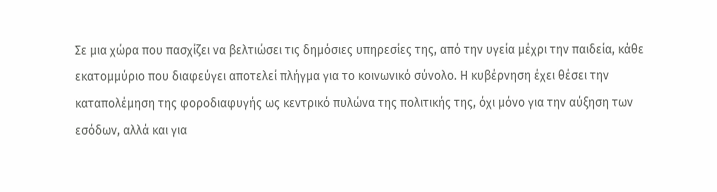Σε μια χώρα που πασχίζει να βελτιώσει τις δημόσιες υπηρεσίες της, από την υγεία μέχρι την παιδεία, κάθε εκατομμύριο που διαφεύγει αποτελεί πλήγμα για το κοινωνικό σύνολο. Η κυβέρνηση έχει θέσει την καταπολέμηση της φοροδιαφυγής ως κεντρικό πυλώνα της πολιτικής της, όχι μόνο για την αύξηση των εσόδων, αλλά και για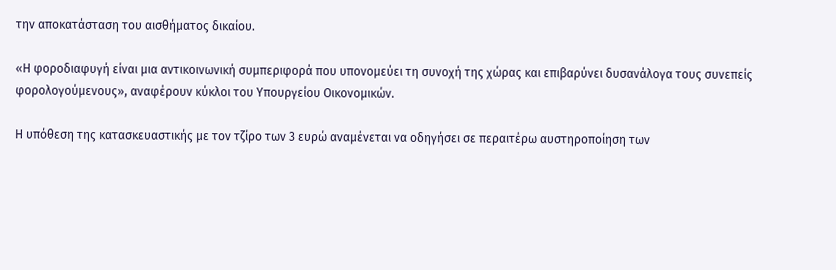την αποκατάσταση του αισθήματος δικαίου.

«Η φοροδιαφυγή είναι μια αντικοινωνική συμπεριφορά που υπονομεύει τη συνοχή της χώρας και επιβαρύνει δυσανάλογα τους συνεπείς φορολογούμενους», αναφέρουν κύκλοι του Υπουργείου Οικονομικών.

Η υπόθεση της κατασκευαστικής με τον τζίρο των 3 ευρώ αναμένεται να οδηγήσει σε περαιτέρω αυστηροποίηση των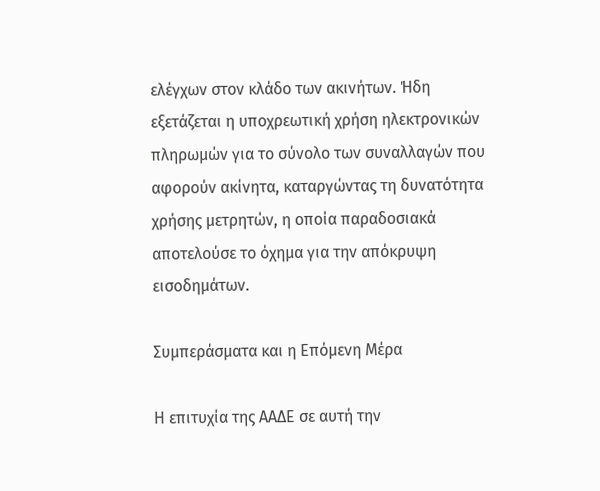ελέγχων στον κλάδο των ακινήτων. Ήδη εξετάζεται η υποχρεωτική χρήση ηλεκτρονικών πληρωμών για το σύνολο των συναλλαγών που αφορούν ακίνητα, καταργώντας τη δυνατότητα χρήσης μετρητών, η οποία παραδοσιακά αποτελούσε το όχημα για την απόκρυψη εισοδημάτων.

Συμπεράσματα και η Επόμενη Μέρα

Η επιτυχία της ΑΑΔΕ σε αυτή την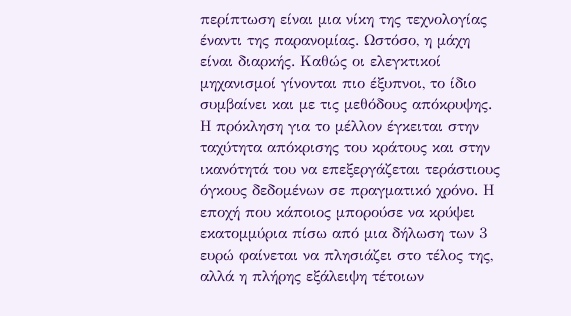περίπτωση είναι μια νίκη της τεχνολογίας έναντι της παρανομίας. Ωστόσο, η μάχη είναι διαρκής. Καθώς οι ελεγκτικοί μηχανισμοί γίνονται πιο έξυπνοι, το ίδιο συμβαίνει και με τις μεθόδους απόκρυψης. Η πρόκληση για το μέλλον έγκειται στην ταχύτητα απόκρισης του κράτους και στην ικανότητά του να επεξεργάζεται τεράστιους όγκους δεδομένων σε πραγματικό χρόνο. Η εποχή που κάποιος μπορούσε να κρύψει εκατομμύρια πίσω από μια δήλωση των 3 ευρώ φαίνεται να πλησιάζει στο τέλος της, αλλά η πλήρης εξάλειψη τέτοιων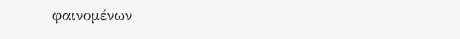φαινομένων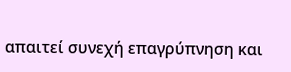απαιτεί συνεχή επαγρύπνηση και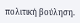πολιτική βούληση.